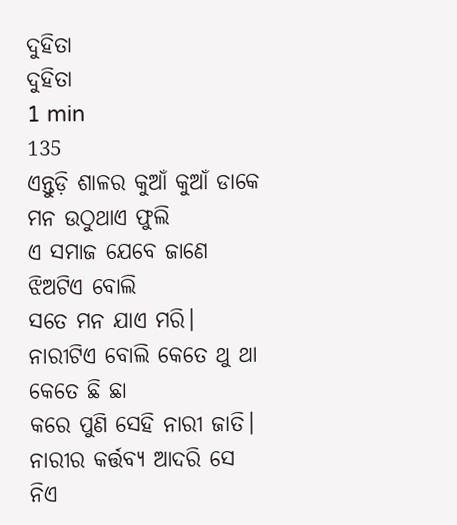ଦୁହିତା
ଦୁହିତା
1 min
135
ଏନ୍ତୁଡ଼ି ଶାଳର କୁଆଁ କୁଆଁ ଡାକେ
ମନ ଉଠୁଥାଏ ଫୁଲି
ଏ ସମାଜ ଯେବେ ଜାଣେ
ଝିଅଟିଏ ବୋଲି
ସତେ ମନ ଯାଏ ମରି।
ନାରୀଟିଏ ବୋଲି କେତେ ଥୁ ଥା କେତେ ଛି ଛା
କରେ ପୁଣି ସେହି ନାରୀ ଜାତି।
ନାରୀର କର୍ତ୍ତବ୍ୟ ଆଦରି ସେ ନିଏ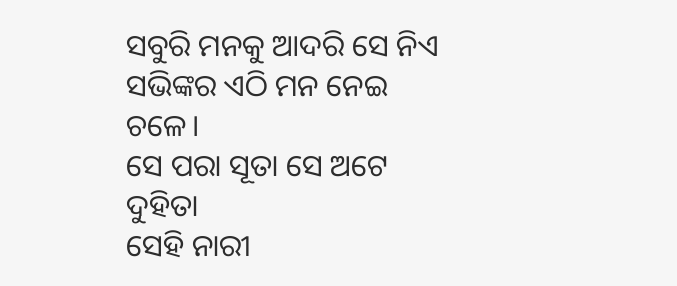ସବୁରି ମନକୁ ଆଦରି ସେ ନିଏ
ସଭିଙ୍କର ଏଠି ମନ ନେଇ ଚଳେ।
ସେ ପରା ସୂତା ସେ ଅଟେ ଦୁହିତା
ସେହି ନାରୀ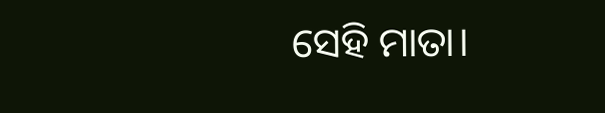ସେହି ମାତା।